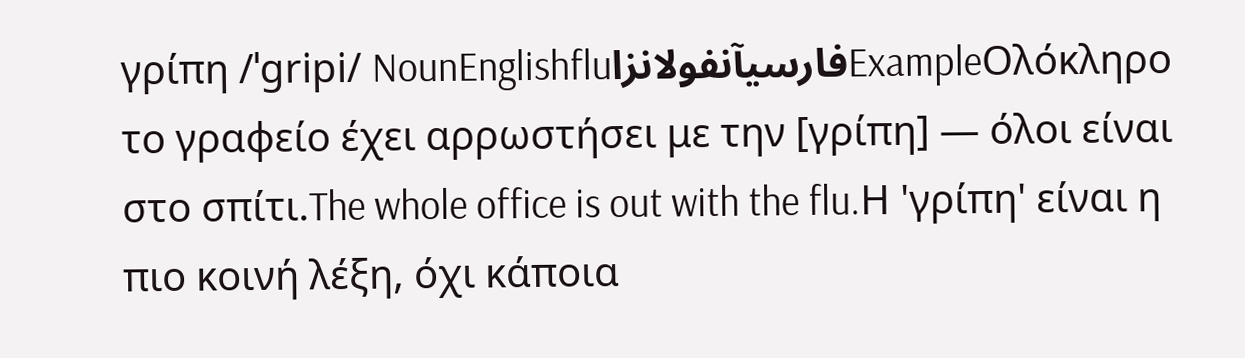γρίπη /ˈɡripi/ NounEnglishfluفارسیآنفولانزاExampleΟλόκληρο το γραφείο έχει αρρωστήσει με την [γρίπη] — όλοι είναι στο σπίτι.The whole office is out with the flu.Η 'γρίπη' είναι η πιο κοινή λέξη, όχι κάποια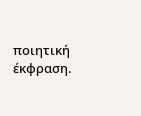ποιητική έκφραση.